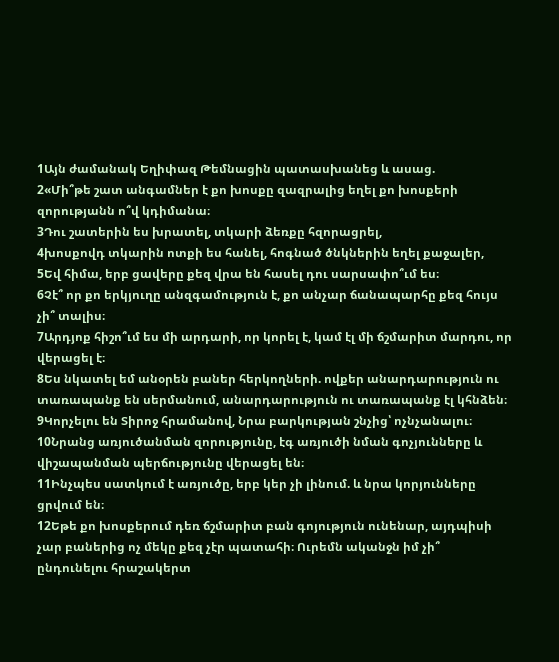1Այն ժամանակ Եղիփազ Թեմնացին պատասխանեց և ասաց.
2«Մի՞թե շատ անգամներ է քո խոսքը զազրալից եղել քո խոսքերի զորությանն ո՞վ կդիմանա։
3Դու շատերին ես խրատել, տկարի ձեռքը հզորացրել,
4խոսքովդ տկարին ոտքի ես հանել, հոգնած ծնկներին եղել քաջալեր,
5Եվ հիմա, երբ ցավերը քեզ վրա են հասել դու սարսափո՞ւմ ես։
6Չէ՞ որ քո երկյուղը անզգամություն է, քո անչար ճանապարհը քեզ հույս չի՞ տալիս։
7Արդյոք հիշո՞ւմ ես մի արդարի, որ կորել է, կամ էլ մի ճշմարիտ մարդու, որ վերացել է։
8Ես նկատել եմ անօրեն բաներ հերկողների. ովքեր անարդարություն ու տառապանք են սերմանում, անարդարություն ու տառապանք էլ կհնձեն։
9Կորչելու են Տիրոջ հրամանով, Նրա բարկության շնչից՝ ոչնչանալու։
10Նրանց առյուծանման զորությունը, էգ առյուծի նման գոչյունները և վիշապանման պերճությունը վերացել են։
11Ինչպես սատկում է առյուծը, երբ կեր չի լինում. և նրա կորյունները ցրվում են։
12Եթե քո խոսքերում դեռ ճշմարիտ բան գոյություն ունենար, այդպիսի չար բաներից ոչ մեկը քեզ չէր պատահի։ Ուրեմն ականջն իմ չի՞ ընդունելու հրաշակերտ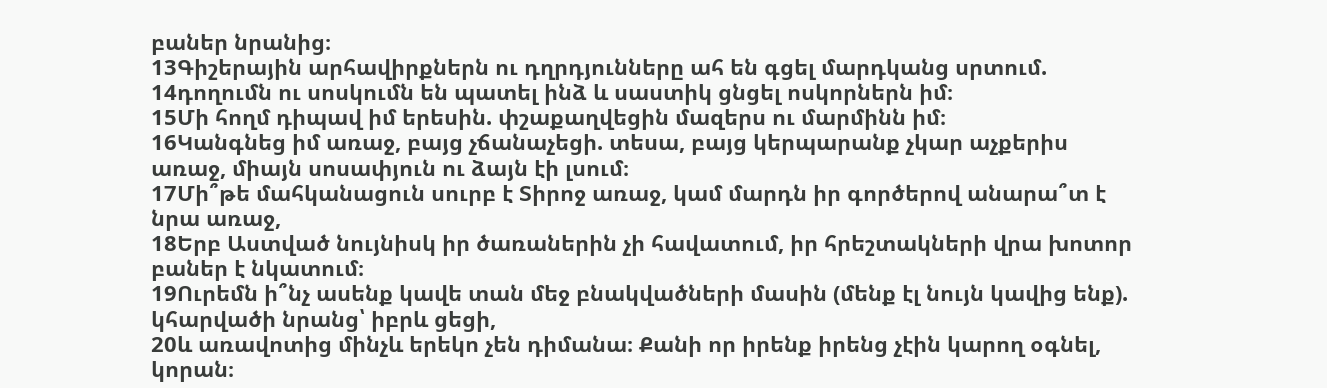բաներ նրանից։
13Գիշերային արհավիրքներն ու դղրդյունները ահ են գցել մարդկանց սրտում.
14դողումն ու սոսկումն են պատել ինձ և սաստիկ ցնցել ոսկորներն իմ։
15Մի հողմ դիպավ իմ երեսին. փշաքաղվեցին մազերս ու մարմինն իմ։
16Կանգնեց իմ առաջ, բայց չճանաչեցի. տեսա, բայց կերպարանք չկար աչքերիս առաջ, միայն սոսափյուն ու ձայն էի լսում։
17Մի՞թե մահկանացուն սուրբ է Տիրոջ առաջ, կամ մարդն իր գործերով անարա՞տ է նրա առաջ,
18Երբ Աստված նույնիսկ իր ծառաներին չի հավատում, իր հրեշտակների վրա խոտոր բաներ է նկատում։
19Ուրեմն ի՞նչ ասենք կավե տան մեջ բնակվածների մասին (մենք էլ նույն կավից ենք). կհարվածի նրանց՝ իբրև ցեցի,
20և առավոտից մինչև երեկո չեն դիմանա։ Քանի որ իրենք իրենց չէին կարող օգնել, կորան։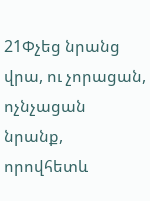21Փչեց նրանց վրա, ու չորացան, ոչնչացան նրանք, որովհետև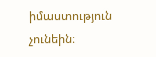իմաստություն չունեին։